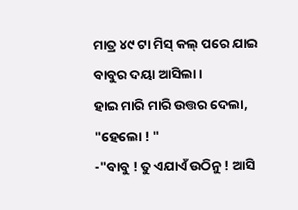ମାତ୍ର ୪୯ ଟା ମିସ୍ କଲ୍ ପରେ ଯାଇ ବାବୁର ଦୟା ଆସିଲା ।
ହାଇ ମାରି ମାରି ଉତ୍ତର ଦେଲା, "ହେଲୋ ! "
-"ବାବୁ ! ତୁ ଏଯାଏଁ ଉଠିନୁ ! ଆସି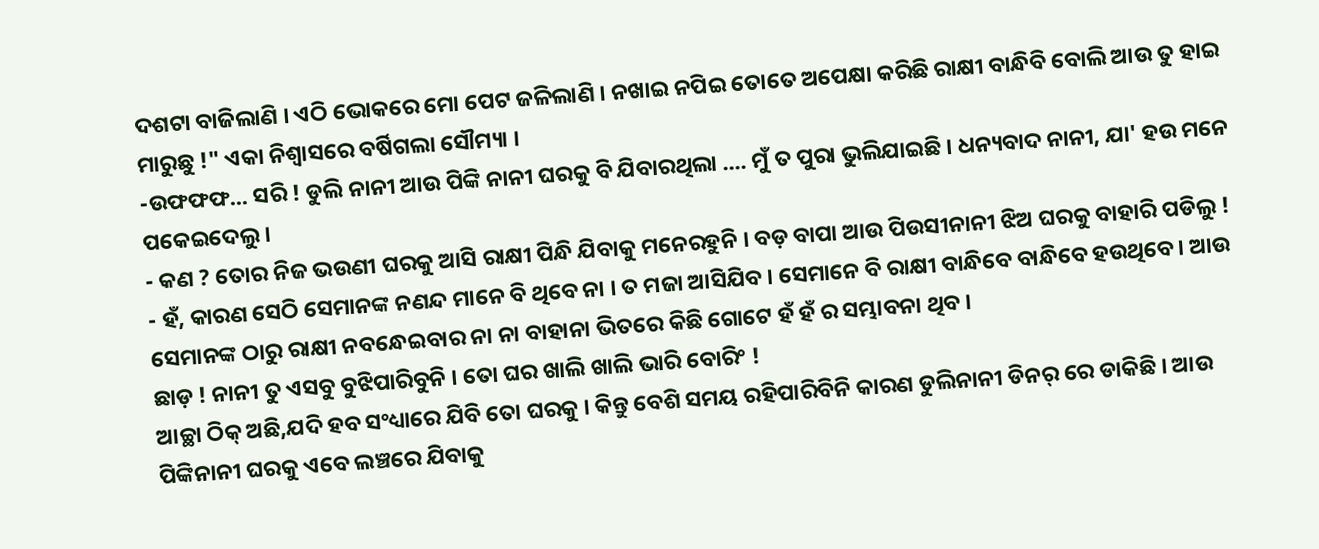ଦଶଟା ବାଜିଲାଣି । ଏଠି ଭୋକରେ ମୋ ପେଟ ଜଳିଲାଣି । ନଖାଇ ନପିଇ ତୋତେ ଅପେକ୍ଷା କରିଛି ରାକ୍ଷୀ ବାନ୍ଧିବି ବୋଲି ଆଉ ତୁ ହାଇ ମାରୁଛୁ !" ଏକା ନିଶ୍ବାସରେ ବର୍ଷିଗଲା ସୌମ୍ୟା ।
-ଉଫଫଫ... ସରି ! ଡୁଲି ନାନୀ ଆଉ ପିଙ୍କି ନାନୀ ଘରକୁ ବି ଯିବାରଥିଲା .... ମୁଁ ତ ପୁରା ଭୁଲିଯାଇଛି । ଧନ୍ୟବାଦ ନାନୀ, ଯା' ହଉ ମନେ ପକେଇଦେଲୁ ।
- କଣ ? ତୋର ନିଜ ଭଉଣୀ ଘରକୁ ଆସି ରାକ୍ଷୀ ପିନ୍ଧି ଯିବାକୁ ମନେରହୁନି । ବଡ଼ ବାପା ଆଉ ପିଉସୀନାନୀ ଝିଅ ଘରକୁ ବାହାରି ପଡିଲୁ !
- ହଁ, କାରଣ ସେଠି ସେମାନଙ୍କ ନଣନ୍ଦ ମାନେ ବି ଥିବେ ନା । ତ ମଜା ଆସିଯିବ । ସେମାନେ ବି ରାକ୍ଷୀ ବାନ୍ଧିବେ ବାନ୍ଧିବେ ହଉଥିବେ । ଆଉ ସେମାନଙ୍କ ଠାରୁ ରାକ୍ଷୀ ନବନ୍ଧେଇବାର ନା ନା ବାହାନା ଭିତରେ କିଛି ଗୋଟେ ହଁ ହଁ ର ସମ୍ଭାବନା ଥିବ ।
ଛାଡ଼ ! ନାନୀ ତୁ ଏସବୁ ବୁଝିପାରିବୁନି । ତୋ ଘର ଖାଲି ଖାଲି ଭାରି ବୋରିଂ !
ଆଚ୍ଛା ଠିକ୍ ଅଛି,ଯଦି ହବ ସଂଧ୍ୟାରେ ଯିବି ତୋ ଘରକୁ । କିନ୍ତୁ ବେଶି ସମୟ ରହିପାରିବିନି କାରଣ ଡୁଲିନାନୀ ଡିନର୍ ରେ ଡାକିଛି । ଆଉ ପିଙ୍କିନାନୀ ଘରକୁ ଏବେ ଲଞ୍ଚରେ ଯିବାକୁ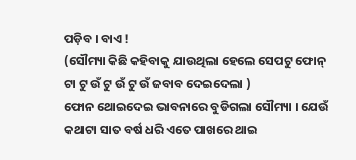ପଡ଼ିବ । ବାଏ !
(ସୌମ୍ୟା କିଛି କହିବାକୁ ଯାଉଥିଲା ହେଲେ ସେପଟୁ ଫୋନ୍ ଟା ଟୁ ଉଁ ଟୁ ଉଁ ଟୁ ଉଁ ଜବାବ ଦେଇଦେଲା )
ଫୋନ ଥୋଇଦେଇ ଭାବନାରେ ବୁଡିଗଲା ସୌମ୍ୟା । ଯେଉଁ କଥାଟା ସାତ ବର୍ଷ ଧରି ଏତେ ପାଖରେ ଥାଇ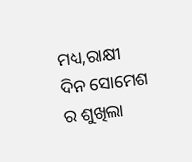ମଧ୍ୟ,ରାକ୍ଷୀ ଦିନ ସୋମେଶ ର ଶୁଖିଲା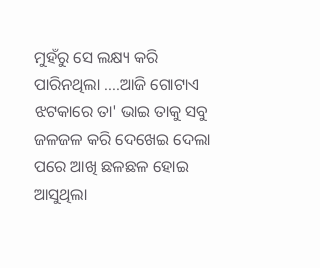ମୁହଁରୁ ସେ ଲକ୍ଷ୍ୟ କରି ପାରିନଥିଲା ....ଆଜି ଗୋଟାଏ ଝଟକାରେ ତା' ଭାଇ ତାକୁ ସବୁ ଜଳଜଳ କରି ଦେଖେଇ ଦେଲା ପରେ ଆଖି ଛଳଛଳ ହୋଇ ଆସୁଥିଲା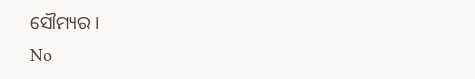ସୌମ୍ୟର ।
No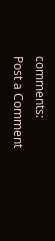comments:
Post a Comment